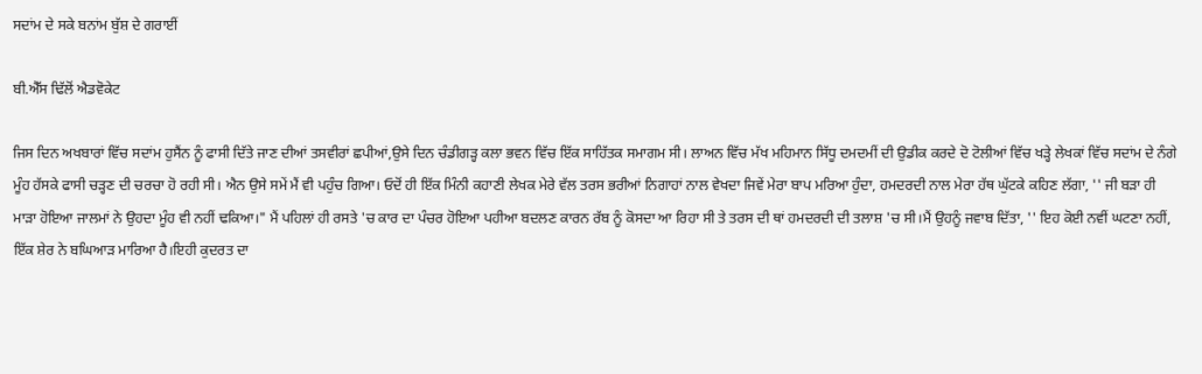ਸਦਾਂਮ ਦੇ ਸਕੇ ਬਨਾਂਮ ਬੁੱਸ਼ ਦੇ ਗਰਾਈਂ

ਬੀ.ਐੱਸ ਢਿੱਲੋਂ ਐਡਵੋਕੇਟ

ਜਿਸ ਦਿਨ ਅਖਬਾਰਾਂ ਵਿੱਚ ਸਦਾਂਮ ਹੁਸੈਂਨ ਨੂੰ ਫਾਸੀ ਦਿੱਤੇ ਜਾਣ ਦੀਆਂ ਤਸਵੀਰਾਂ ਛਪੀਆਂ,ਉਸੇ ਦਿਨ ਚੰਡੀਗੜ੍ਹ ਕਲਾ ਭਵਨ ਵਿੱਚ ਇੱਕ ਸਾਹਿੱਤਕ ਸਮਾਗਮ ਸੀ। ਲਾਅਨ ਵਿੱਚ ਮੱਖ ਮਹਿਮਾਨ ਸਿੱਧੂ ਦਮਦਮੀਂ ਦੀ ਉਡੀਕ ਕਰਦੇ ਦੋ ਟੋਲੀਆਂ ਵਿੱਚ ਖੜ੍ਹੇ ਲੇਖਕਾਂ ਵਿੱਚ ਸਦਾਂਮ ਦੇ ਨੰਗੇ ਮੂੰਹ ਹੱਸਕੇ ਫਾਸੀ ਚੜ੍ਹਣ ਦੀ ਚਰਚਾ ਹੋ ਰਹੀ ਸੀ। ਐਨ ਉਸੇ ਸਮੇਂ ਮੈਂ ਵੀ ਪਹੁੰਚ ਗਿਆ। ਓਦੋਂ ਹੀ ਇੱਕ ਮਿੰਨੀ ਕਹਾਣੀ ਲੇਖਕ ਮੇਰੇ ਵੱਲ ਤਰਸ ਭਰੀਆਂ ਨਿਗਾਹਾਂ ਨਾਲ ਵੇਖਦਾ ਜਿਵੇਂ ਮੇਰਾ ਬਾਪ ਮਰਿਆ ਹੁੰਦਾ, ਹਮਦਰਦੀ ਨਾਲ ਮੇਰਾ ਹੱਥ ਘੁੱਟਕੇ ਕਹਿਣ ਲੱਗਾ, '' ਜੀ ਬੜਾ ਹੀ ਮਾੜਾ ਹੋਇਆ ਜਾਲਮਾਂ ਨੇ ਉਹਦਾ ਮੂੰਹ ਵੀ ਨਹੀਂ ਢਕਿਆ।" ਮੈਂ ਪਹਿਲਾਂ ਹੀ ਰਸਤੇ 'ਚ ਕਾਰ ਦਾ ਪੰਚਰ ਹੋਇਆ ਪਹੀਆ ਬਦਲਣ ਕਾਰਨ ਰੱਬ ਨੂੰ ਕੋਸਦਾ ਆ ਰਿਹਾ ਸੀ ਤੇ ਤਰਸ ਦੀ ਥਾਂ ਹਮਦਰਦੀ ਦੀ ਤਲਾਸ਼ 'ਚ ਸੀ।ਮੈਂ ਉਹਨੂੰ ਜਵਾਬ ਦਿੱਤਾ, '' ਇਹ ਕੋਈ ਨਵੀਂ ਘਟਣਾ ਨਹੀਂ, ਇੱਕ ਸ਼ੇਰ ਨੇ ਬਘਿਆੜ ਮਾਰਿਆ ਹੈ।ਇਹੀ ਕੁਦਰਤ ਦਾ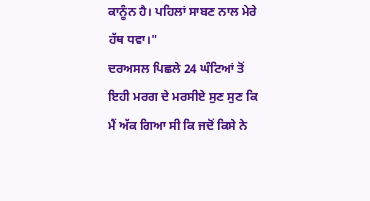ਕਾਨੂੰਨ ਹੈ। ਪਹਿਲਾਂ ਸਾਬਣ ਨਾਲ ਮੇਰੇ ਹੱਥ ਧਵਾ।"
ਦਰਅਸਲ ਪਿਛਲੇ 24 ਘੰਟਿਆਂ ਤੋਂ ਇਹੀ ਮਰਗ ਦੇ ਮਰਸੀਏ ਸੁਣ ਸੁਣ ਕਿ ਮੈਂ ਅੱਕ ਗਿਆ ਸੀ ਕਿ ਜਦੋਂ ਕਿਸੇ ਨੇ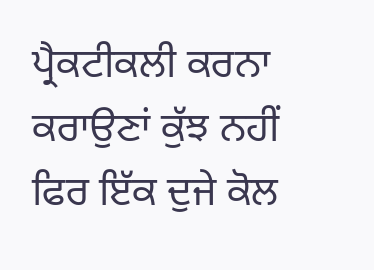ਪ੍ਰੈਕਟੀਕਲੀ ਕਰਨਾ ਕਰਾਉਣਾਂ ਕੁੱਝ ਨਹੀਂ ਫਿਰ ਇੱਕ ਦੁਜੇ ਕੋਲ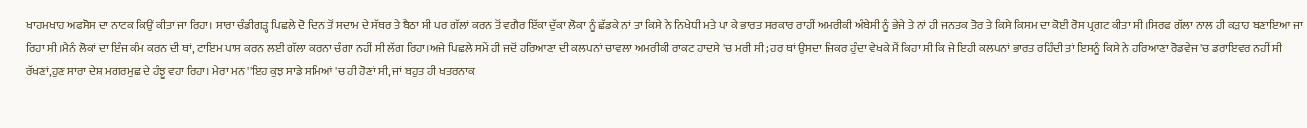ਖਾਹਮਖਾਹ ਅਫਸੋਸ ਦਾ ਨਾਟਕ ਕਿਉਂ ਕੀਤਾ ਜਾ ਰਿਹਾ। ਸਾਰਾ ਚੰਡੀਗੜ੍ਹ ਪਿਛਲੇ ਦੋ ਦਿਨ ਤੋਂ ਸਦਾਮ ਦੇ ਸੱਥਰ ਤੇ ਬੈਠਾ ਸੀ ਪਰ ਗੱਲਾਂ ਕਰਨ ਤੋਂ ਵਗੈਰ ਇੱਕਾ ਦੁੱਕਾ ਲੋਕਾ ਨੂੰ ਛੱਡਕੇ ਨਾਂ ਤਾ ਕਿਸੇ ਨੇ ਨਿਖੇਧੀ ਮਤੇ ਪਾ ਕੇ ਭਾਰਤ ਸਰਕਾਰ ਰਾਹੀਂ ਅਮਰੀਕੀ ਅੰਬੇਸੀ ਨੂੰ ਭੇਜੇ ਤੇ ਨਾਂ ਹੀ ਜਨਤਕ ਤੋਰ ਤੇ ਕਿਸੇ ਕਿਸਮ ਦਾ ਕੋਈ ਰੋਸ ਪ੍ਰਗਟ ਕੀਤਾ ਸੀ।ਸਿਰਫ ਗੱਲਾ ਨਾਲ ਹੀ ਕੜਾਹ ਬਣਾਇਆ ਜਾ ਰਿਹਾ ਸੀ।ਮੈਨੰ ਲੋਕਾਂ ਦਾ ਇੰਜ ਕੰਮ ਕਰਨ ਦੀ ਥਾਂ, ਟਾਇਮ ਪਾਸ ਕਰਨ ਲਈ ਗੱਲਾ ਕਰਨਾ ਚੰਗਾ ਨਹੀਂ ਸੀ ਲੱਗ ਰਿਹਾ।ਅਜੇ ਪਿਛਲੇ ਸਮੇਂ ਹੀ ਜਦੋਂ ਹਰਿਆਣਾ ਦੀ ਕਲਪਨਾਂ ਚਾਵਲਾ ਅਮਰੀਕੀ ਰਾਕਟ ਹਾਦਸੇ 'ਚ ਮਰੀ ਸੀ; ਹਰ ਥਾਂ ਉਸਦਾ ਜਿਕਰ ਹੁੰਦਾ ਵੇਖਕੇ ਮੈਂ ਕਿਹਾ ਸੀ ਕਿ ਜੇ ਇਹੀ ਕਲਪਨਾਂ ਭਾਰਤ ਰਹਿੰਦੀ ਤਾਂ ਇਸਨੂੰ ਕਿਸੇ ਨੇ ਹਰਿਆਣਾ ਰੋਡਵੇਜ 'ਚ ਡਰਾਇਵਰ ਨਹੀਂ ਸੀ ਰੱਖਣਾਂ,ਹੁਣ ਸਾਰਾ ਦੇਸ਼ ਮਗਰਮੁਛ ਦੇ ਹੰਝੂ ਵਹਾ ਰਿਹਾ। ਮੇਰਾ ਮਨ ''ਇਹ ਕੁਝ ਸਾਡੇ ਸਮਿਆਂ 'ਚ ਹੀ ਹੋਣਾਂ ਸੀ, ਜਾਂ ਬਹੁਤ ਹੀ ਖਤਰਨਾਕ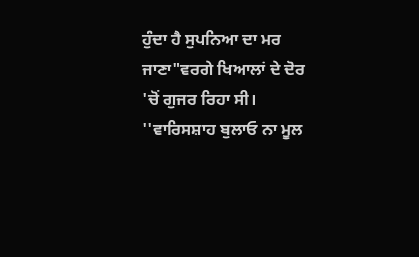ਹੁੰਦਾ ਹੈ ਸੁਪਨਿਆ ਦਾ ਮਰ ਜਾਣਾ"ਵਰਗੇ ਖਿਆਲਾਂ ਦੇ ਦੋਰ 'ਚੋਂ ਗੁਜਰ ਰਿਹਾ ਸੀ। ''ਵਾਰਿਸਸ਼ਾਹ ਬੁਲਾਓ ਨਾ ਮੂਲ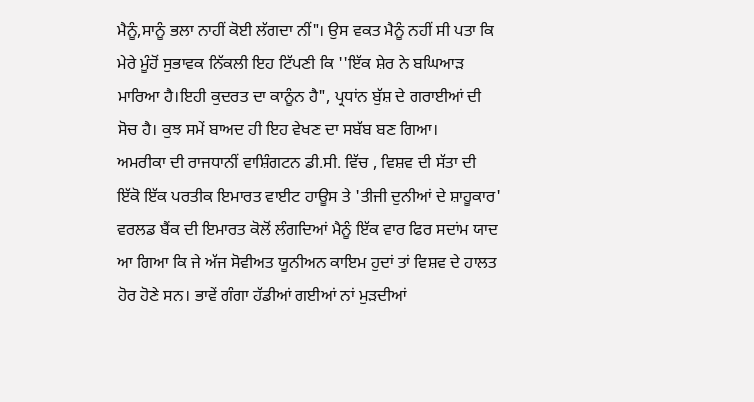ਮੈਨੂੰ,ਸਾਨੂੰ ਭਲਾ ਨਾਹੀਂ ਕੋਈ ਲੱਗਦਾ ਨੀਂ"। ਉਸ ਵਕਤ ਮੈਨੂੰ ਨਹੀਂ ਸੀ ਪਤਾ ਕਿ ਮੇਰੇ ਮੂੰਹੋਂ ਸੁਭਾਵਕ ਨਿੱਕਲੀ ਇਹ ਟਿੱਪਣੀ ਕਿ ''ਇੱਕ ਸ਼ੇਰ ਨੇ ਬਘਿਆੜ ਮਾਰਿਆ ਹੈ।ਇਹੀ ਕੁਦਰਤ ਦਾ ਕਾਨੂੰਨ ਹੈ", ਪ੍ਰਧਾਂਨ ਬੁੱਸ਼ ਦੇ ਗਰਾਈਆਂ ਦੀ ਸੋਚ ਹੈ। ਕੁਝ ਸਮੇਂ ਬਾਅਦ ਹੀ ਇਹ ਵੇਖਣ ਦਾ ਸਬੱਬ ਬਣ ਗਿਆ।
ਅਮਰੀਕਾ ਦੀ ਰਾਜਧਾਨੀਂ ਵਾਸ਼ਿੰਗਟਨ ਡੀ.ਸੀ. ਵਿੱਚ , ਵਿਸ਼ਵ ਦੀ ਸੱਤਾ ਦੀ ਇੱਕੋ ਇੱਕ ਪਰਤੀਕ ਇਮਾਰਤ ਵਾਈਟ ਹਾਊਸ ਤੇ 'ਤੀਜੀ ਦੁਨੀਆਂ ਦੇ ਸ਼ਾਹੂਕਾਰ' ਵਰਲਡ ਬੈਂਕ ਦੀ ਇਮਾਰਤ ਕੋਲੋਂ ਲੰਗਦਿਆਂ ਮੈਨੂੰ ਇੱਕ ਵਾਰ ਫਿਰ ਸਦਾਂਮ ਯਾਦ ਆ ਗਿਆ ਕਿ ਜੇ ਅੱਜ ਸੋਵੀਅਤ ਯੂਨੀਅਨ ਕਾਇਮ ਹੁਦਾਂ ਤਾਂ ਵਿਸ਼ਵ ਦੇ ਹਾਲਤ ਹੋਰ ਹੋਣੇ ਸਨ। ਭਾਵੇਂ ਗੰਗਾ ਹੱਡੀਆਂ ਗਈਆਂ ਨਾਂ ਮੁੜਦੀਆਂ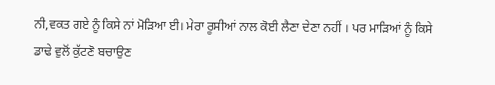ਨੀ,ਵਕਤ ਗਏ ਨੂੰ ਕਿਸੇ ਨਾਂ ਮੋੜਿਆ ਈ। ਮੇਰਾ ਰੂਸੀਆਂ ਨਾਲ ਕੋਈ ਲੈਣਾ ਦੇਣਾ ਨਹੀਂ । ਪਰ ਮਾੜਿਆਂ ਨੂੰ ਕਿਸੇ ਡਾਢੇ ਵੁਲੋਂ ਕੁੱਟਣੋ ਬਚਾਉਣ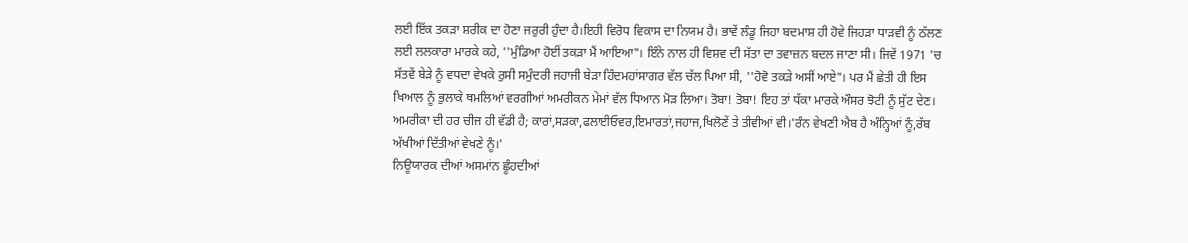ਲਈ ਇੱਕ ਤਕੜਾ ਸ਼ਰੀਕ ਦਾ ਹੋਣਾ ਜਰੁਰੀ ਹੁੰਦਾ ਹੈ।ਇਹੀ ਵਿਰੋਧ ਵਿਕਾਸ ਦਾ ਨਿਯਮ ਹੈ। ਭਾਵੇਂ ਲੰਡੂ ਜਿਹਾ ਬਦਮਾਸ਼ ਹੀ ਹੋਵੇ ਜਿਹੜਾ ਧਾੜਵੀ ਨੂੰ ਠੱਲਣ ਲਈ ਲਲਕਾਰਾ ਮਾਰਕੇ ਕਹੇ, ''ਮੁੰਡਿਆ ਹੋਈਂ ਤਕੜਾ ਮੈਂ ਆਇਆ"। ਇੰਨੇ ਨਾਲ ਹੀ ਵਿਸ਼ਵ ਦੀ ਸੱਤਾ ਦਾ ਤਵਾਜ਼ਨ ਬਦਲ ਜਾਣਾ ਸੀ। ਜਿਵੇਂ 1971 'ਚ ਸੱਤਵੇਂ ਬੇੜੇ ਨੂੰ ਵਧਦਾ ਵੇਖਕੇ ਰੁਸੀ ਸਮੁੰਦਰੀ ਜਹਾਜੀ ਬੇੜਾ ਹਿੰਦਮਹਾਂਸਾਗਰ ਵੱਲ ਚੱਲ ਪਿਆ ਸੀ, ''ਹੋਵੋ ਤਕੜੇ ਅਸੀਂ ਆਏ"। ਪਰ ਮੈਂ ਛੇਤੀ ਹੀ ਇਸ ਖਿਆਲ ਨੂੰ ਭੁਲਾਕੇ ਥਮਲਿਆਂ ਵਰਗੀਆਂ ਅਮਰੀਕਨ ਮੇਮਾਂ ਵੱਲ ਧਿਆਨ ਮੋੜ ਲਿਆ। ਤੋਬਾ! ਤੋਬਾ! ਇਹ ਤਾਂ ਧੱਕਾ ਮਾਰਕੇ ਔਸਰ ਝੋਟੀ ਨੂੰ ਸੁੱਟ ਦੇਣ। ਅਮਰੀਕਾ ਦੀ ਹਰ ਚੀਜ ਹੀ ਵੱਡੀ ਹੈ; ਕਾਰਾਂ,ਸੜਕਾ,ਫਲਾਈਓਵਰ,ਇਮਾਰਤਾਂ,ਜਹਾਜ,ਖਿਲੋਣੇਂ ਤੇ ਤੀਵੀਆਂ ਵੀ।'ਰੰਨ ਵੇਖਣੀ ਐਬ ਹੈ ਅੰਨ੍ਹਿਆਂ ਨੂੰ,ਰੱਬ ਅੱਖੀਆਂ ਦਿੱਤੀਆਂ ਵੇਖਣੇ ਨੂੰ।'
ਨਿਊਯਾਰਕ ਦੀਆਂ ਅਸਮਾਂਨ ਛੂੰਹਦੀਆਂ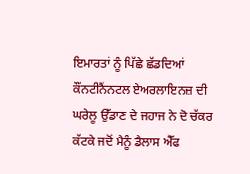ਇਮਾਰਤਾਂ ਨੂੰ ਪਿੱਛੇ ਛੱਡਦਿਆਂ ਕੌਂਨਟੀਨੈਂਨਟਲ ਏਅਰਲਾਇਨਜ਼ ਦੀ ਘਰੇਲੂ ਉੱਡਾਣ ਦੇ ਜਹਾਜ ਨੇ ਦੋ ਚੱਕਰ ਕੱਟਕੇ ਜਦੋਂ ਮੈਨੂੰ ਡੈਲਾਸ ਐੱਫ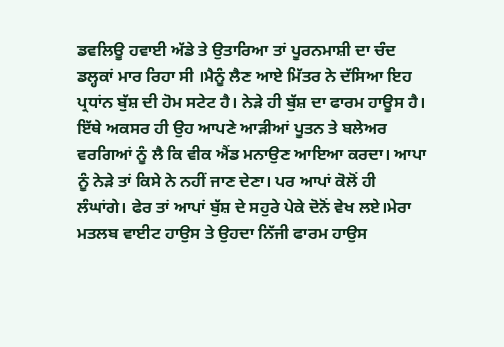ਡਵਲਿਊ ਹਵਾਈ ਅੱਡੇ ਤੇ ਉਤਾਰਿਆ ਤਾਂ ਪੂਰਨਮਾਸ਼ੀ ਦਾ ਚੰਦ ਡਲ੍ਹਕਾਂ ਮਾਰ ਰਿਹਾ ਸੀ ।ਮੈਨੂੰ ਲੈਣ ਆਏ ਮਿੱਤਰ ਨੇ ਦੱਸਿਆ ਇਹ ਪ੍ਰਧਾਂਨ ਬੁੱਸ਼ ਦੀ ਹੋਮ ਸਟੇਟ ਹੈ। ਨੇੜੇ ਹੀ ਬੁੱਸ਼ ਦਾ ਫਾਰਮ ਹਾਊਸ ਹੈ। ਇੱਥੇ ਅਕਸਰ ਹੀ ਉਹ ਆਪਣੇ ਆੜੀਆਂ ਪੂਤਨ ਤੇ ਬਲੇਅਰ ਵਰਗਿਆਂ ਨੂੰ ਲੈ ਕਿ ਵੀਕ ਐਂਡ ਮਨਾਉਣ ਆਇਆ ਕਰਦਾ। ਆਪਾ ਨੂੰ ਨੇੜੇ ਤਾਂ ਕਿਸੇ ਨੇ ਨਹੀਂ ਜਾਣ ਦੇਣਾ। ਪਰ ਆਪਾਂ ਕੋਲੋਂ ਹੀ ਲੰਘਾਂਗੇ। ਫੇਰ ਤਾਂ ਆਪਾਂ ਬੁੱਸ਼ ਦੇ ਸਹੁਰੇ ਪੇਕੇ ਦੋਨੋਂ ਵੇਖ ਲਏ।ਮੇਰਾ ਮਤਲਬ ਵਾਈਟ ਹਾਉਸ ਤੇ ਉਹਦਾ ਨਿੱਜੀ ਫਾਰਮ ਹਾਉਸ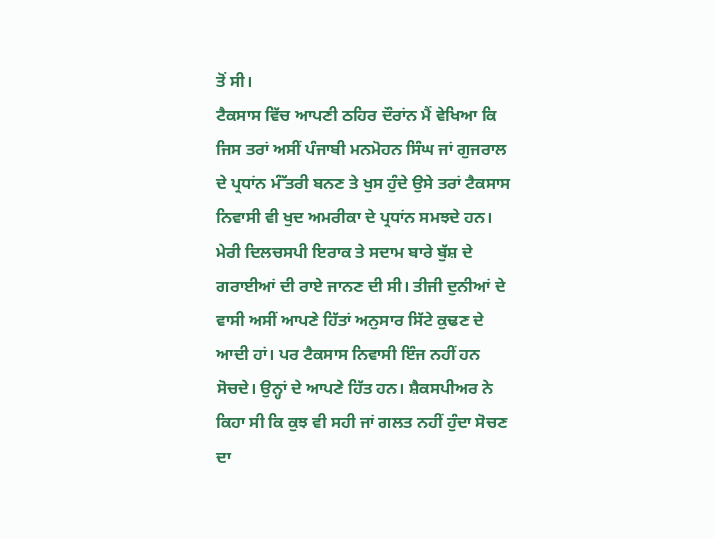ਤੋਂ ਸੀ।
ਟੈਕਸਾਸ ਵਿੱਚ ਆਪਣੀ ਠਹਿਰ ਦੌਰਾਂਨ ਮੈਂ ਵੇਖਿਆ ਕਿ ਜਿਸ ਤਰਾਂ ਅਸੀਂ ਪੰਜਾਬੀ ਮਨਮੋਹਨ ਸਿੰਘ ਜਾਂ ਗੁਜਰਾਲ ਦੇ ਪ੍ਰਧਾਂਨ ਮੰੱਤਰੀ ਬਨਣ ਤੇ ਖੁਸ ਹੁੰਦੇ ਉਸੇ ਤਰਾਂ ਟੈਕਸਾਸ ਨਿਵਾਸੀ ਵੀ ਖੁਦ ਅਮਰੀਕਾ ਦੇ ਪ੍ਰਧਾਂਨ ਸਮਝਦੇ ਹਨ। ਮੇਰੀ ਦਿਲਚਸਪੀ ਇਰਾਕ ਤੇ ਸਦਾਮ ਬਾਰੇ ਬੁੱਸ਼ ਦੇ ਗਰਾਈਆਂ ਦੀ ਰਾਏ ਜਾਨਣ ਦੀ ਸੀ। ਤੀਜੀ ਦੁਨੀਆਂ ਦੇ ਵਾਸੀ ਅਸੀਂ ਆਪਣੇ ਹਿੱਤਾਂ ਅਨੁਸਾਰ ਸਿੱਟੇ ਕੁਢਣ ਦੇ ਆਦੀ ਹਾਂ। ਪਰ ਟੈਕਸਾਸ ਨਿਵਾਸੀ ਇੰਜ ਨਹੀਂ ਹਨ ਸੋਚਦੇ। ਉਨ੍ਹਾਂ ਦੇ ਆਪਣੇ ਹਿੱਤ ਹਨ। ਸ਼ੈਕਸਪੀਅਰ ਨੇ ਕਿਹਾ ਸੀ ਕਿ ਕੁਝ ਵੀ ਸਹੀ ਜਾਂ ਗਲਤ ਨਹੀਂ ਹੁੰਦਾ ਸੋਚਣ ਦਾ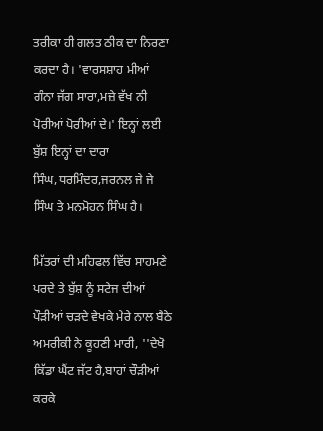ਤਰੀਕਾ ਹੀ ਗਲਤ ਠੀਕ ਦਾ ਨਿਰਣਾ ਕਰਦਾ ਹੈ। 'ਵਾਰਸਸ਼ਾਹ ਮੀਆਂ ਗੰਨਾ ਜੱਗ ਸਾਰਾ,ਮਜ਼ੇ ਵੱਖ ਨੀ ਪੋਰੀਆਂ ਪੋਰੀਆਂ ਦੇ।' ਇਨ੍ਹਾਂ ਲਈ ਬੁੱਸ਼ ਇਨ੍ਹਾਂ ਦਾ ਦਾਰਾ ਸਿੰਘ,ਧਰਮਿੰਦਰ,ਜਰਨਲ ਜੇ ਜੇ ਸਿੰਘ ਤੇ ਮਨਮੋਹਨ ਸਿੰਘ ਹੈ।

ਮਿੱਤਰਾਂ ਦੀ ਮਹਿਫਲ ਵਿੱਚ ਸਾਹਮਣੇ ਪਰਦੇ ਤੇ ਬੁੱਸ਼ ਨੂੰ ਸਟੇਜ ਦੀਆਂ ਪੌੜੀਆਂ ਚੜਦੇ ਵੇਖਕੇ ਮੇਰੇ ਨਾਲ ਬੈਠੇ ਅਮਰੀਕੀ ਨੇ ਕੂਹਣੀ ਮਾਰੀ, ''ਦੇਖੋ ਕਿੱਡਾ ਘੈਂਟ ਜੱਟ ਹੈ,ਬਾਹਾਂ ਚੌੜੀਆਂ ਕਰਕੇ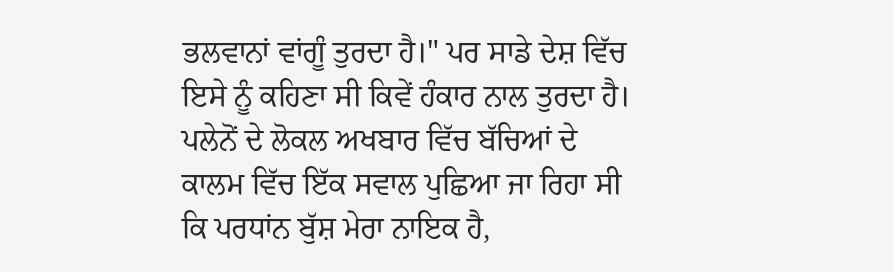ਭਲਵਾਨਾਂ ਵਾਂਗੂੰ ਤੁਰਦਾ ਹੈ।" ਪਰ ਸਾਡੇ ਦੇਸ਼ ਵਿੱਚ ਇਸੇ ਨੂੰ ਕਹਿਣਾ ਸੀ ਕਿਵੇਂ ਹੰਕਾਰ ਨਾਲ ਤੁਰਦਾ ਹੈ। ਪਲੇਨੋਂ ਦੇ ਲੋਕਲ ਅਖਬਾਰ ਵਿੱਚ ਬੱਚਿਆਂ ਦੇ ਕਾਲਮ ਵਿੱਚ ਇੱਕ ਸਵਾਲ ਪੁਛਿਆ ਜਾ ਰਿਹਾ ਸੀ ਕਿ ਪਰਧਾਂਨ ਬੁੱਸ਼ ਮੇਰਾ ਨਾਇਕ ਹੈ,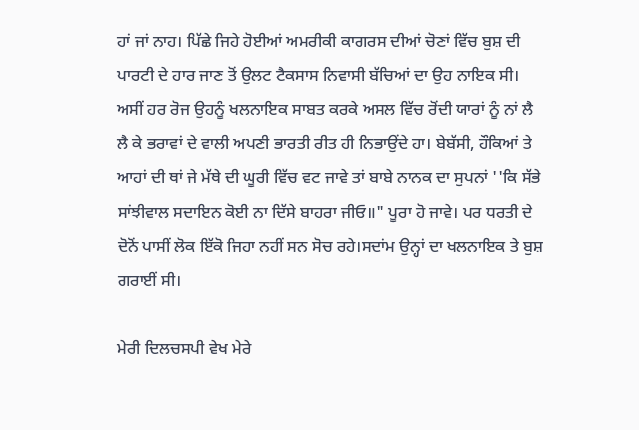ਹਾਂ ਜਾਂ ਨਾਹ। ਪਿੱਛੇ ਜਿਹੇ ਹੋਈਆਂ ਅਮਰੀਕੀ ਕਾਗਰਸ ਦੀਆਂ ਚੋਣਾਂ ਵਿੱਚ ਬੁਸ਼ ਦੀ ਪਾਰਟੀ ਦੇ ਹਾਰ ਜਾਣ ਤੋਂ ਉਲਟ ਟੈਕਸਾਸ ਨਿਵਾਸੀ ਬੱਚਿਆਂ ਦਾ ਉਹ ਨਾਇਕ ਸੀ। ਅਸੀਂ ਹਰ ਰੋਜ ਉਹਨੂੰ ਖਲਨਾਇਕ ਸਾਬਤ ਕਰਕੇ ਅਸਲ ਵਿੱਚ ਰੋਂਦੀ ਯਾਰਾਂ ਨੂੰ ਨਾਂ ਲੈ ਲੈ ਕੇ ਭਰਾਵਾਂ ਦੇ ਵਾਲੀ ਅਪਣੀ ਭਾਰਤੀ ਰੀਤ ਹੀ ਨਿਭਾਉਂਦੇ ਹਾ। ਬੇਬੱਸੀ, ਹੌਕਿਆਂ ਤੇ ਆਹਾਂ ਦੀ ਥਾਂ ਜੇ ਮੱਥੇ ਦੀ ਘੂਰੀ ਵਿੱਚ ਵਟ ਜਾਵੇ ਤਾਂ ਬਾਬੇ ਨਾਨਕ ਦਾ ਸੁਪਨਾਂ ''ਕਿ ਸੱਭੇ ਸਾਂਝੀਵਾਲ ਸਦਾਇਨ ਕੋਈ ਨਾ ਦਿੱਸੇ ਬਾਹਰਾ ਜੀਓ॥" ਪੂਰਾ ਹੋ ਜਾਵੇ। ਪਰ ਧਰਤੀ ਦੇ ਦੋਨੋਂ ਪਾਸੀਂ ਲੋਕ ਇੱਕੋ ਜਿਹਾ ਨਹੀਂ ਸਨ ਸੋਚ ਰਹੇ।ਸਦਾਂਮ ਉਨ੍ਹਾਂ ਦਾ ਖਲਨਾਇਕ ਤੇ ਬੁਸ਼ ਗਰਾਈਂ ਸੀ।

ਮੇਰੀ ਦਿਲਚਸਪੀ ਵੇਖ ਮੇਰੇ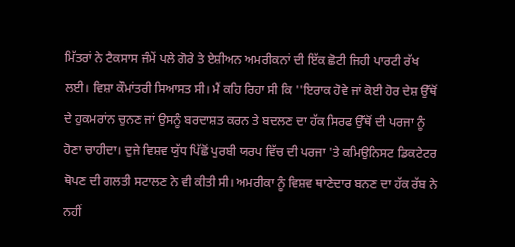ਮਿੱਤਰਾਂ ਨੇ ਟੈਕਸਾਸ ਜੰਮੇਂ ਪਲੇ ਗੋਰੇ ਤੇ ਏਸ਼ੀਅਨ ਅਮਰੀਕਨਾਂ ਦੀ ਇੱਕ ਛੋਟੀ ਜਿਹੀ ਪਾਰਟੀ ਰੱਖ ਲਈ। ਵਿਸ਼ਾ ਕੌਮਾਂਤਰੀ ਸਿਆਸਤ ਸੀ। ਮੈਂ ਕਹਿ ਰਿਹਾ ਸੀ ਕਿ ''ਇਰਾਕ ਹੋਵੇ ਜਾਂ ਕੋਈ ਹੋਰ ਦੇਸ਼ ਉੱਥੋਂ ਦੇ ਹੁਕਮਰਾਂਨ ਚੁਨਣ ਜਾਂ ਉਸਨੂੰ ਬਰਦਾਸ਼ਤ ਕਰਨ ਤੇ ਬਦਲਣ ਦਾ ਹੱਕ ਸਿਰਫ ਉੱਥੋਂ ਦੀ ਪਰਜਾ ਨੂੰ ਹੋਣਾ ਚਾਹੀਦਾ। ਦੁਜੇ ਵਿਸ਼ਵ ਯੁੱਧ ਪਿੱਛੋਂ ਪੁਰਬੀ ਯਰਪ ਵਿੱਚ ਦੀ ਪਰਜਾ 'ਤੇ ਕਮਿਉਨਿਸਟ ਡਿਕਟੇਟਰ ਥੋਪਣ ਦੀ ਗਲਤੀ ਸਟਾਲਣ ਨੇ ਵੀ ਕੀਤੀ ਸੀ। ਅਮਰੀਕਾ ਨੂੰ ਵਿਸ਼ਵ ਥਾਣੇਦਾਰ ਬਨਣ ਦਾ ਹੱਕ ਰੱਬ ਨੇ ਨਹੀਂ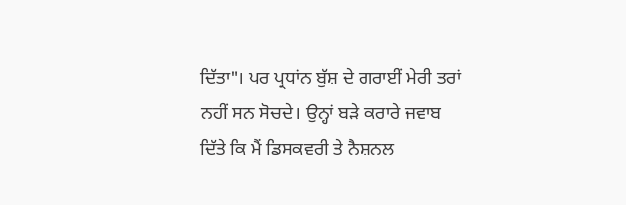ਦਿੱਤਾ"। ਪਰ ਪ੍ਰਧਾਂਨ ਬੁੱਸ਼ ਦੇ ਗਰਾਈਂ ਮੇਰੀ ਤਰਾਂ ਨਹੀਂ ਸਨ ਸੋਚਦੇ। ਉਨ੍ਹਾਂ ਬੜੇ ਕਰਾਰੇ ਜਵਾਬ ਦਿੱਤੇ ਕਿ ਮੈਂ ਡਿਸਕਵਰੀ ਤੇ ਨੈਸ਼ਨਲ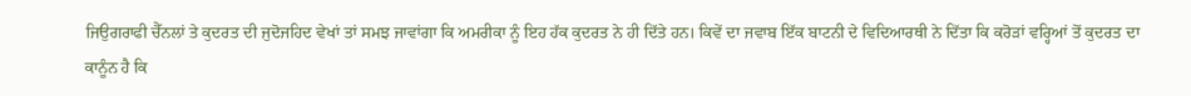ਜਿਉਗਰਾਫੀ ਚੈੱਨਲਾਂ ਤੇ ਕੁਦਰਤ ਦੀ ਜੁਦੋਜਹਿਦ ਵੇਖਾਂ ਤਾਂ ਸਮਝ ਜਾਵਾਂਗਾ ਕਿ ਅਮਰੀਕਾ ਨੂੰ ਇਹ ਹੱਕ ਕੁਦਰਤ ਨੇ ਹੀ ਦਿੱਤੇ ਹਨ। ਕਿਵੇਂ ਦਾ ਜਵਾਬ ਇੱਕ ਬਾਟਨੀ ਦੇ ਵਿਦਿਆਰਥੀ ਨੇ ਦਿੱਤਾ ਕਿ ਕਰੋੜਾਂ ਵਰ੍ਹਿਆਂ ਤੋਂ ਕੁਦਰਤ ਦਾ ਕਾਨੂੰਨ ਹੈ ਕਿ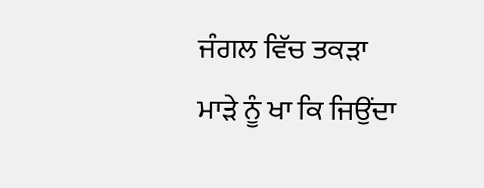ਜੰਗਲ ਵਿੱਚ ਤਕੜਾ ਮਾੜੇ ਨੂੰ ਖਾ ਕਿ ਜਿਉਂਦਾ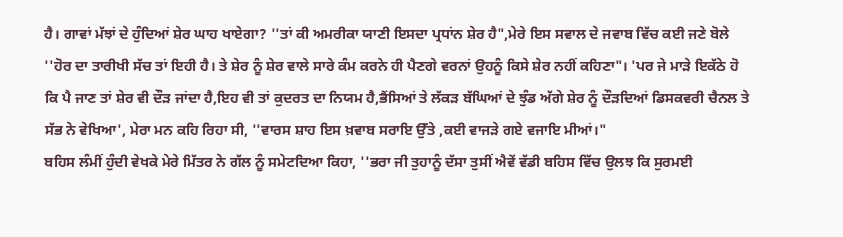ਹੈ। ਗਾਵਾਂ ਮੱਝਾਂ ਦੇ ਹੁੰਦਿਆਂ ਸ਼ੇਰ ਘਾਹ ਖਾਏਗਾ? ''ਤਾਂ ਕੀ ਅਮਰੀਕਾ ਯਾਣੀ ਇਸਦਾ ਪ੍ਰਧਾਂਨ ਸ਼ੇਰ ਹੈ",ਮੇਰੇ ਇਸ ਸਵਾਲ ਦੇ ਜਵਾਬ ਵਿੱਚ ਕਈ ਜਣੇ ਬੋਲੇ ''ਹੋਰ ਦਾ ਤਾਰੀਖੀ ਸੱਚ ਤਾਂ ਇਹੀ ਹੈ। ਤੇ ਸ਼ੇਰ ਨੂੰ ਸ਼ੇਰ ਵਾਲੇ ਸਾਰੇ ਕੰਮ ਕਰਨੇ ਹੀ ਪੈਣਗੇ ਵਰਨਾਂ ਉਹਨੂੰ ਕਿਸੇ ਸ਼ੇਰ ਨਹੀਂ ਕਹਿਣਾ"। 'ਪਰ ਜੇ ਮਾੜੇ ਇਕੱਠੇ ਹੋ ਕਿ ਪੈ ਜਾਣ ਤਾਂ ਸ਼ੇਰ ਵੀ ਦੌੜ ਜਾਂਦਾ ਹੈ,ਇਹ ਵੀ ਤਾਂ ਕੁਦਰਤ ਦਾ ਨਿਯਮ ਹੈ,ਭੈਂਸਿਆਂ ਤੇ ਲੱਕੜ ਬੱਘਿਆਂ ਦੇ ਝੁੰਡ ਅੱਗੇ ਸ਼ੇਰ ਨੂੰ ਦੌੜਦਿਆਂ ਡਿਸਕਵਰੀ ਚੈਨਲ ਤੇ ਸੱਭ ਨੇ ਵੇਖਿਆ', ਮੇਰਾ ਮਨ ਕਹਿ ਰਿਹਾ ਸੀ, ''ਵਾਰਸ ਸ਼ਾਹ ਇਸ ਖ਼ਵਾਬ ਸਰਾਇ ਉੱਤੇ ,ਕਈ ਵਾਜੜੇ ਗਏ ਵਜਾਇ ਮੀਆਂ।"
ਬਹਿਸ ਲੰਮੀਂ ਹੁੰਦੀ ਵੇਖਕੇ ਮੇਰੇ ਮਿੱਤਰ ਨੇ ਗੱਲ ਨੂੰ ਸਮੇਟਦਿਆ ਕਿਹਾ, ''ਭਰਾ ਜੀ ਤੁਹਾਨੂੰ ਦੱਸਾ ਤੁਸੀਂ ਐਵੇਂ ਵੱਡੀ ਬਹਿਸ ਵਿੱਚ ਉਲਝ ਕਿ ਸੁਰਮਈ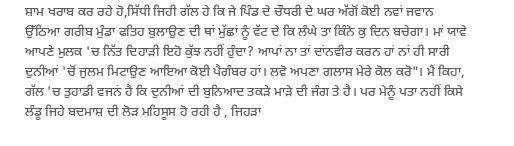ਸ਼ਾਮ ਖਰਾਬ ਕਰ ਰਹੇ ਹੋ,ਸਿੱਧੀ ਜਿਹੀ ਗੱਲ ਹੇ ਕਿ ਜੇ ਪਿੰਡ ਦੇ ਚੌਧਰੀ ਦੇ ਘਰ ਅੱਗੋਂ ਕੋਈ ਨਵਾਂ ਜਵਾਨ ਉੱਠਿਆ ਗਰੀਬ ਮੁੰਡਾ ਫਤਿਹ ਬੁਲਾਉਣ ਦੀ ਥਾਂ ਮੁੱਛਾਂ ਨੂੰ ਵੱਟ ਦੇ ਕਿ ਲੰਘੇ ਤਾ ਕਿੰਨੇ ਕੁ ਦਿਨ ਬਚੇਗਾ। ਮਾਂ ਯਾਵੇ ਆਪਣੇ ਮੁਲਕ 'ਚ ਨਿੱਤ ਦਿਹਾੜੀ ਇਹੋ ਕੁੱਝ ਨਹੀਂ ਹੁੰਦਾ? ਆਪਾਂ ਨਾ ਤਾਂ ਦਾਂਨਵੀਰ ਕਰਨ ਹਾਂ ਨਾਂ ਹੀ ਸਾਰੀ ਦੁਨੀਆਂ 'ਚੋਂ ਜੁਲਮ ਮਿਟਾਉਣ ਆਇਆ ਕੋਈ ਪੈਗੰਬਰ ਹਾਂ। ਲਵੋ ਅਪਣਾ ਗਲਾਸ ਮੇਰੇ ਕੋਲ ਕਰੋ"। ਮੈਂ ਕਿਹਾ, ਗੱਲ 'ਚ ਤੁਹਾਡੀ ਵਜਨਂ ਹੈ ਕਿ ਦੁਨੀਆਂ ਦੀ ਬੁਨਿਆਦ ਤਕੜੇ ਮਾੜੇ ਦੀ ਜੰਗ ਤੇ ਹੈ। ਪਰ ਮੇਨੂੰ ਪਤਾ ਨਹੀਂ ਕਿਸੇ ਲੰਡੂ ਜਿਹੇ ਬਦਮਾਸ਼ ਦੀ ਲੋੜ ਮਹਿਸੂਸ ਹੋ ਰਹੀ ਹੈ , ਜਿਹੜਾ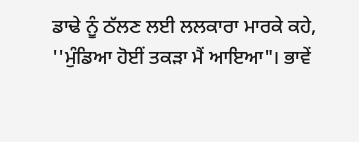ਡਾਢੇ ਨੂੰ ਠੱਲਣ ਲਈ ਲਲਕਾਰਾ ਮਾਰਕੇ ਕਹੇ, ''ਮੁੰਡਿਆ ਹੋਈਂ ਤਕੜਾ ਮੈਂ ਆਇਆ"। ਭਾਵੇਂ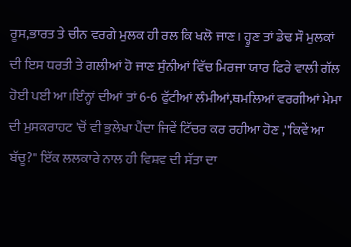ਰੂਸ,ਭਾਰਤ ਤੇ ਚੀਨ ਵਰਗੇ ਮੁਲਕ ਹੀ ਰਲ ਕਿ ਖਲੋ ਜਾਣ। ਹ੍ਹੁਣ ਤਾਂ ਡੇਢ ਸੌ ਮੁਲਕਾਂ ਦੀ ਇਸ ਧਰਤੀ ਤੇ ਗਲੀਆਂ ਹੋ ਜਾਣ ਸੁੰਨੀਆਂ ਵਿੱਚ ਮਿਰਜਾ ਯਾਰ ਫਿਰੇ ਵਾਲੀ ਗੱਲ ਹੋਈ ਪਈ ਆ।ਇੰਨ੍ਹਾਂ ਦੀਆਂ ਤਾਂ 6-6 ਫੁੱਟੀਆਂ ਲੰਮੀਆਂ,ਥਮਲਿਆਂ ਵਰਗੀਆਂ ਮੇਮਾ ਦੀ ਮੁਸਕਰਾਹਟ 'ਚੋਂ ਵੀ ਭੁਲੇਖਾ ਪੈਂਦਾ ਜਿਵੇਂ ਟਿੱਚਰ ਕਰ ਰਹੀਆ ਹੋਣ ,''ਕਿਵੇਂ ਆ ਬੱਚੂ?" ਇੱਕ ਲਲਕਾਰੇ ਨਾਲ ਹੀ ਵਿਸ਼ਵ ਦੀ ਸੱਤਾ ਦਾ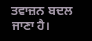ਤਵਾਜ਼ਨ ਬਦਲ ਜਾਣਾ ਹੈ।